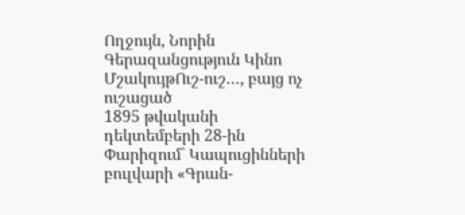Ողջույն, Նորին Գերազանցություն Կինո
ՄշակույթՈւշ-ուշ…, բայց ոչ ուշացած
1895 թվականի դեկտեմբերի 28-ին Փարիզում` Կապուցինների բուլվարի «Գրան-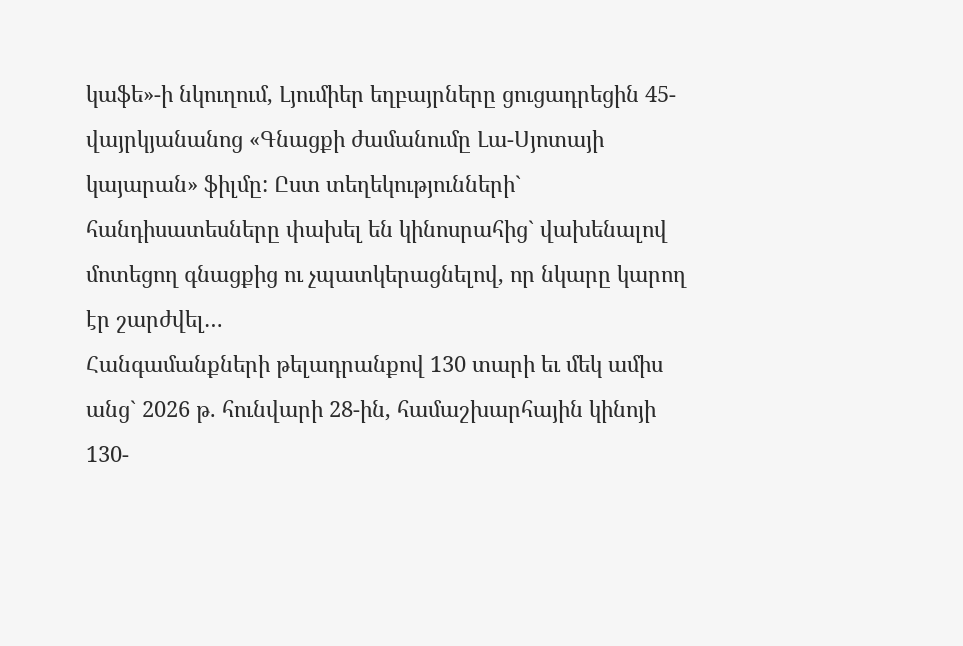կաֆե»-ի նկուղում, Լյումիեր եղբայրները ցուցադրեցին 45-վայրկյանանոց «Գնացքի ժամանումը Լա-Սյոտայի կայարան» ֆիլմը: Ըստ տեղեկությունների` հանդիսատեսները փախել են կինոսրահից` վախենալով մոտեցող գնացքից ու չպատկերացնելով, որ նկարը կարող էր շարժվել…
Հանգամանքների թելադրանքով 130 տարի եւ մեկ ամիս անց` 2026 թ. հունվարի 28-ին, համաշխարհային կինոյի 130-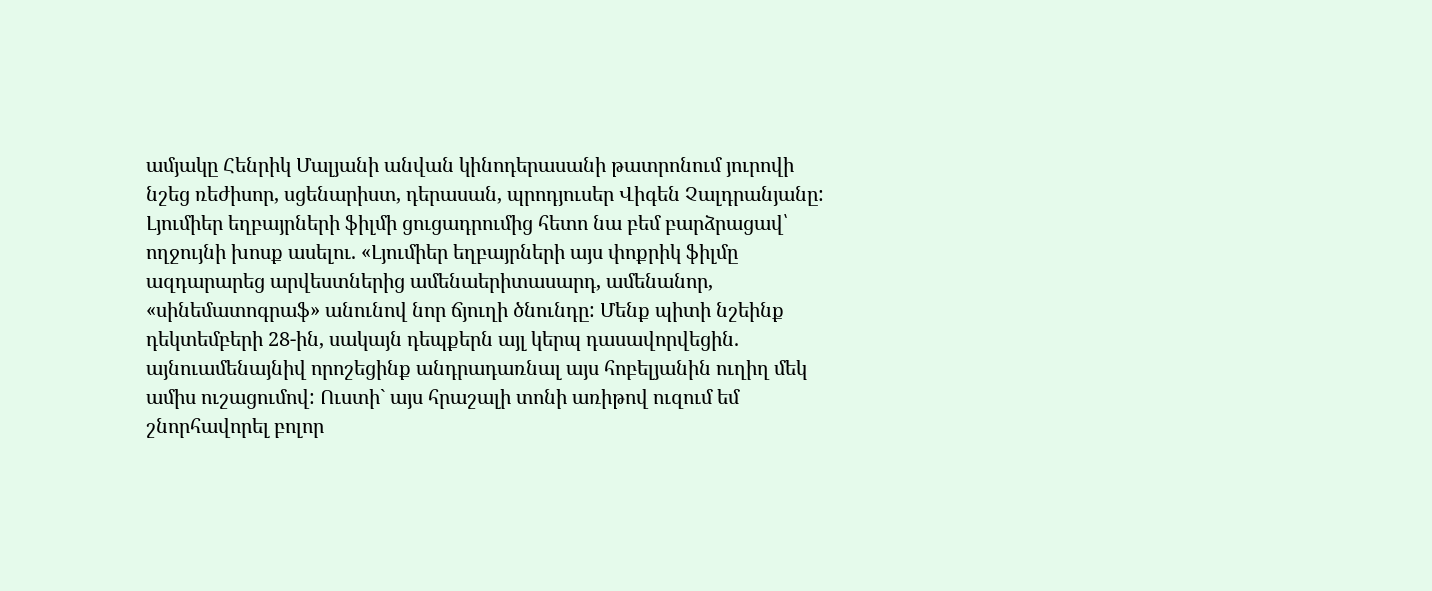ամյակը Հենրիկ Մալյանի անվան կինոդերասանի թատրոնում յուրովի նշեց ռեժիսոր, սցենարիստ, դերասան, պրոդյուսեր Վիգեն Չալդրանյանը:
Լյումիեր եղբայրների ֆիլմի ցուցադրումից հետո նա բեմ բարձրացավ՝ ողջույնի խոսք ասելու. «Լյումիեր եղբայրների այս փոքրիկ ֆիլմը ազդարարեց արվեստներից ամենաերիտասարդ, ամենանոր, «սինեմատոգրաֆ» անունով նոր ճյուղի ծնունդը: Մենք պիտի նշեինք դեկտեմբերի 28-ին, սակայն դեպքերն այլ կերպ դասավորվեցին. այնուամենայնիվ որոշեցինք անդրադառնալ այս հոբելյանին ուղիղ մեկ ամիս ուշացումով: Ուստի` այս հրաշալի տոնի առիթով ուզում եմ շնորհավորել բոլոր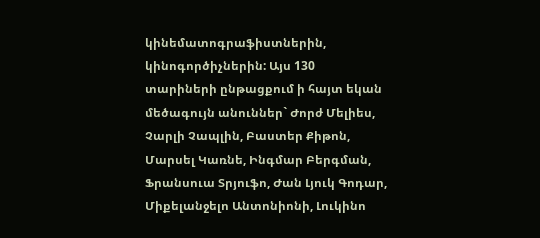կինեմատոգրաֆիստներին, կինոգործիչներին: Այս 130 տարիների ընթացքում ի հայտ եկան մեծագույն անուններ` Ժորժ Մելիես, Չարլի Չապլին, Բաստեր Քիթոն, Մարսել Կառնե, Ինգմար Բերգման, Ֆրանսուա Տրյուֆո, Ժան Լյուկ Գոդար, Միքելանջելո Անտոնիոնի, Լուկինո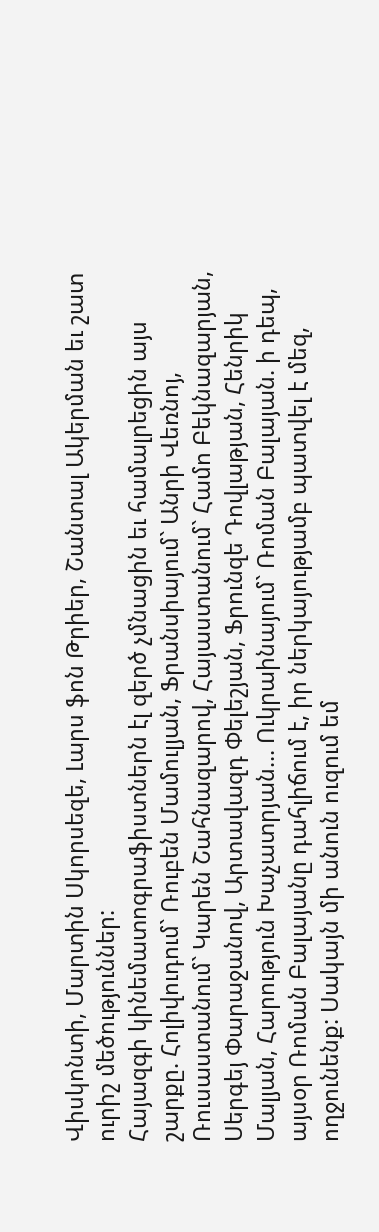Վիսկոնտի, Մարտին Սկորսեզե, Լարս ֆոն Թրիեր, Շանտալ Ակերման եւ շատ ուրիշ մեծություններ:
Հայազգի կինեմատոգրաֆիստներն էլ զերծ չմնացին եւ համալրեցին այս շարքը. Հոլիվուդում` Ռուբեն Մամուլյան, Ֆրանսիայում` Անրի Վեռնոյ, Ռուսաստանում` Կարեն Շահնազարով, Հայաստանում` Համո Բեկնազարյան, Սերգեյ Փարաջանով, Արտավազդ Փելեշյան, Ֆրունզե Դովլաթյան, Հենրիկ Մալյան, Հարություն Խաչատրյան… Ուկրաինայում` Ռոման Բալայան. ի դեպ, այսօր Ռոման Բալայանը դահլիճում է, իր ներկայությամբ պատվել է մեզ, ողջունենք: Սակայն մի անուն ուզում եմ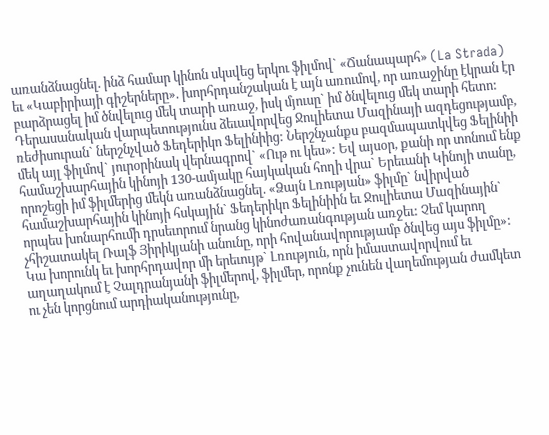առանձնացնել. ինձ համար կինոն սկսվեց երկու ֆիլմով` «Ճանապարհ» (La Strada) եւ «Կաբիրիայի գիշերները». խորհրդանշական է այն առումով, որ առաջինը էկրան էր բարձրացել իմ ծնվելուց մեկ տարի առաջ, իսկ մյուսը` իմ ծնվելուց մեկ տարի հետո: Դերասանական վարպետությունս ձեւավորվեց Ջուլիետա Մազինայի ազդեցությամբ, ռեժիսուրան` ներշնչված Ֆեդերիկո Ֆելինիից: Ներշնչանքս բազմապատկվեց Ֆելինիի մեկ այլ ֆիլմով` յուրօրինակ վերնագրով` «Ութ ու կես»: Եվ այսօր, քանի որ տոնում ենք համաշխարհային կինոյի 130-ամյակը հայկական հողի վրա` Երեւանի Կինոյի տանը, որոշեցի իմ ֆիլմերից մեկն առանձնացնել. «Ձայն Լռության» ֆիլմը` նվիրված համաշխարհային կինոյի հսկային` Ֆեդերիկո Ֆելինիին եւ Ջուլիետա Մազինային` որպես խոնարհումի դրսեւորում նրանց կինոժառանգության առջեւ: Չեմ կարող չհիշատակել Ռալֆ Յիրիկյանի անունը, որի հովանավորությամբ ծնվեց այս ֆիլմը»:
Կա խորունկ եւ խորհրդավոր մի երեւույթ` Լռություն, որն իմաստավորվում եւ աղաղակում է Չալդրանյանի ֆիլմերով, ֆիլմեր, որոնք չունեն վաղեմության ժամկետ ու չեն կորցնում արդիականությունը,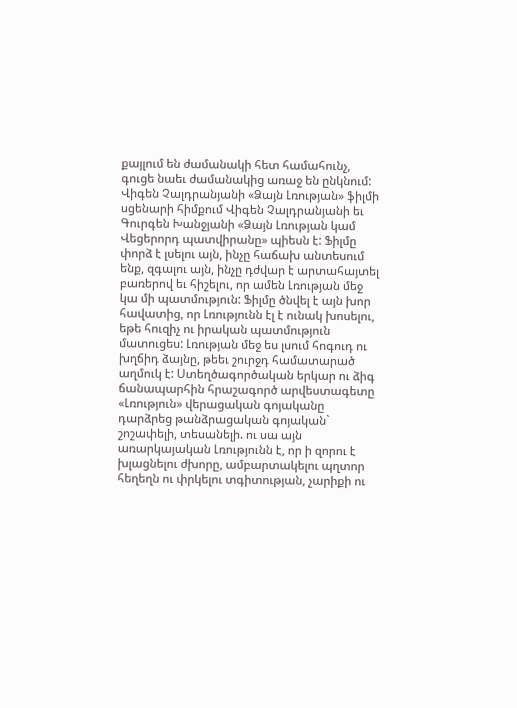քայլում են ժամանակի հետ համահունչ, գուցե նաեւ ժամանակից առաջ են ընկնում:
Վիգեն Չալդրանյանի «Ձայն Լռության» ֆիլմի սցենարի հիմքում Վիգեն Չալդրանյանի եւ Գուրգեն Խանջյանի «Ձայն Լռության կամ Վեցերորդ պատվիրանը» պիեսն է: Ֆիլմը փորձ է լսելու այն, ինչը հաճախ անտեսում ենք, զգալու այն, ինչը դժվար է արտահայտել բառերով եւ հիշելու, որ ամեն Լռության մեջ կա մի պատմություն: Ֆիլմը ծնվել է այն խոր հավատից, որ Լռությունն էլ է ունակ խոսելու, եթե հուզիչ ու իրական պատմություն մատուցես: Լռության մեջ ես լսում հոգուդ ու խղճիդ ձայնը, թեեւ շուրջդ համատարած աղմուկ է: Ստեղծագործական երկար ու ձիգ ճանապարհին հրաշագործ արվեստագետը «Լռություն» վերացական գոյականը դարձրեց թանձրացական գոյական` շոշափելի, տեսանելի. ու սա այն առարկայական Լռությունն է, որ ի զորու է խլացնելու ժխորը, ամբարտակելու պղտոր հեղեղն ու փրկելու տգիտության, չարիքի ու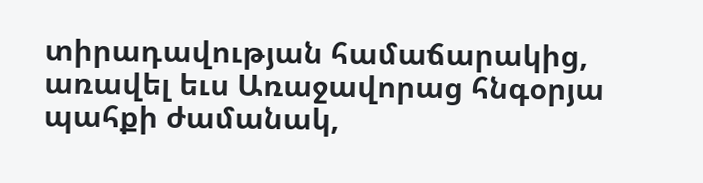տիրադավության համաճարակից, առավել եւս Առաջավորաց հնգօրյա պահքի ժամանակ,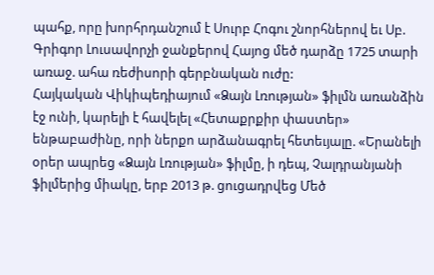պահք, որը խորհրդանշում է Սուրբ Հոգու շնորհներով եւ Սբ. Գրիգոր Լուսավորչի ջանքերով Հայոց մեծ դարձը 1725 տարի առաջ. ահա ռեժիսորի գերբնական ուժը:
Հայկական Վիկիպեդիայում «Ձայն Լռության» ֆիլմն առանձին էջ ունի, կարելի է հավելել «Հետաքրքիր փաստեր» ենթաբաժինը, որի ներքո արձանագրել հետեւյալը. «Երանելի օրեր ապրեց «Ձայն Լռության» ֆիլմը, ի դեպ, Չալդրանյանի ֆիլմերից միակը, երբ 2013 թ. ցուցադրվեց Մեծ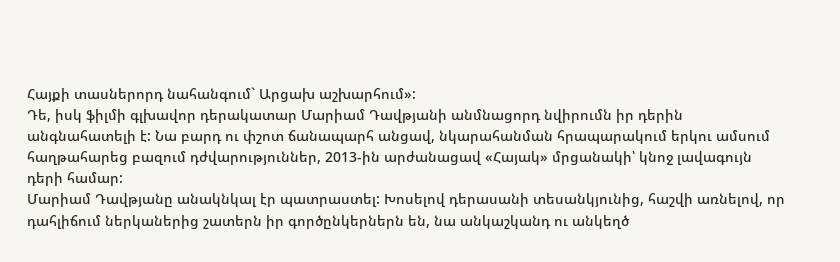Հայքի տասներորդ նահանգում` Արցախ աշխարհում»:
Դե, իսկ ֆիլմի գլխավոր դերակատար Մարիամ Դավթյանի անմնացորդ նվիրումն իր դերին անգնահատելի է: Նա բարդ ու փշոտ ճանապարհ անցավ, նկարահանման հրապարակում երկու ամսում հաղթահարեց բազում դժվարություններ, 2013-ին արժանացավ «Հայակ» մրցանակի՝ կնոջ լավագույն դերի համար:
Մարիամ Դավթյանը անակնկալ էր պատրաստել: Խոսելով դերասանի տեսանկյունից, հաշվի առնելով, որ դահլիճում ներկաներից շատերն իր գործընկերներն են, նա անկաշկանդ ու անկեղծ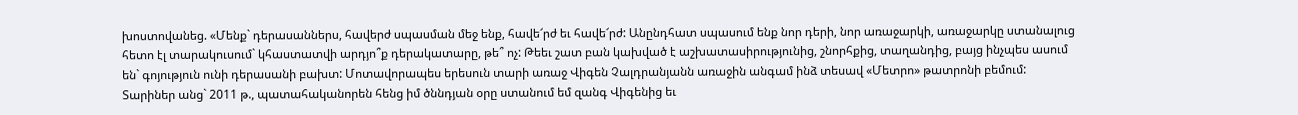խոստովանեց. «Մենք` դերասաններս, հավերժ սպասման մեջ ենք, հավե՜րժ եւ հավե՜րժ: Անընդհատ սպասում ենք նոր դերի, նոր առաջարկի, առաջարկը ստանալուց հետո էլ տարակուսում` կհաստատվի արդյո՞ք դերակատարը, թե՞ ոչ: Թեեւ շատ բան կախված է աշխատասիրությունից, շնորհքից, տաղանդից, բայց ինչպես ասում են` գոյություն ունի դերասանի բախտ: Մոտավորապես երեսուն տարի առաջ Վիգեն Չալդրանյանն առաջին անգամ ինձ տեսավ «Մետրո» թատրոնի բեմում: Տարիներ անց` 2011 թ., պատահականորեն հենց իմ ծննդյան օրը ստանում եմ զանգ Վիգենից եւ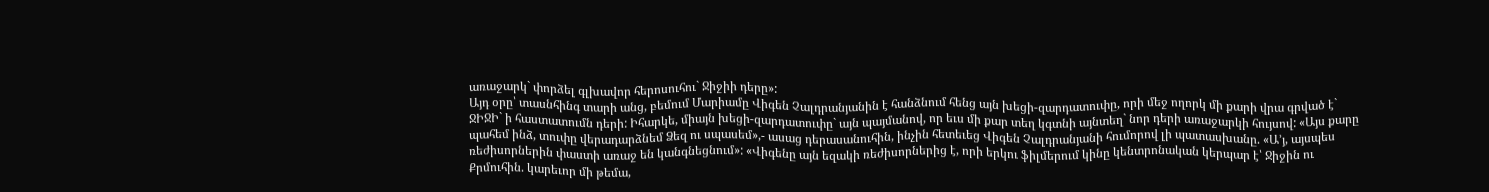առաջարկ` փորձել գլխավոր հերոսուհու` Ջիջիի դերը»:
Այդ օրը՝ տասնհինգ տարի անց, բեմում Մարիամը Վիգեն Չալդրանյանին է հանձնում հենց այն խեցի-զարդատուփը, որի մեջ ողորկ մի քարի վրա գրված է` ՋԻՋԻ` ի հաստատումն դերի: Իհարկե, միայն խեցի-զարդատուփը` այն պայմանով, որ եւս մի քար տեղ կգտնի այնտեղ` նոր դերի առաջարկի հույսով: «Այս քարը պահեմ ինձ, տուփը վերադարձնեմ Ձեզ ու սպասեմ»,- ասաց դերասանուհին, ինչին հետեւեց Վիգեն Չալդրանյանի հումորով լի պատասխանը. «Ա’յ, այսպես ռեժիսորներին փաստի առաջ են կանգնեցնում»: «Վիգենը այն եզակի ռեժիսորներից է, որի երկու ֆիլմերում կինը կենտրոնական կերպար է՝ Ջիջին ու Քրմուհին. կարեւոր մի թեմա,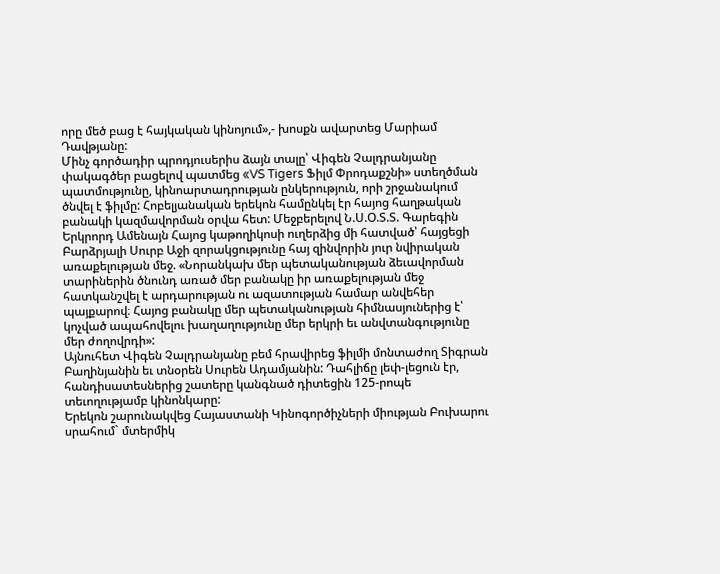որը մեծ բաց է հայկական կինոյում»,- խոսքն ավարտեց Մարիամ Դավթյանը:
Մինչ գործադիր պրոդյուսերիս ձայն տալը՝ Վիգեն Չալդրանյանը փակագծեր բացելով պատմեց «VS Tigers Ֆիլմ Փրոդաքշնի» ստեղծման պատմությունը, կինոարտադրության ընկերություն, որի շրջանակում ծնվել է ֆիլմը: Հոբելյանական երեկոն համընկել էր հայոց հաղթական բանակի կազմավորման օրվա հետ: Մեջբերելով Ն.Ս.Օ.Տ.Տ. Գարեգին Երկրորդ Ամենայն Հայոց կաթողիկոսի ուղերձից մի հատված՝ հայցեցի Բարձրյալի Սուրբ Աջի զորակցությունը հայ զինվորին յուր նվիրական առաքելության մեջ. «Նորանկախ մեր պետականության ձեւավորման տարիներին ծնունդ առած մեր բանակը իր առաքելության մեջ հատկանշվել է արդարության ու ազատության համար անվեհեր պայքարով։ Հայոց բանակը մեր պետականության հիմնասյուներից է՝ կոչված ապահովելու խաղաղությունը մեր երկրի եւ անվտանգությունը մեր ժողովրդի»:
Այնուհետ Վիգեն Չալդրանյանը բեմ հրավիրեց ֆիլմի մոնտաժող Տիգրան Բաղինյանին եւ տնօրեն Սուրեն Ադամյանին: Դահլիճը լեփ-լեցուն էր, հանդիսատեսներից շատերը կանգնած դիտեցին 125-րոպե տեւողությամբ կինոնկարը:
Երեկոն շարունակվեց Հայաստանի Կինոգործիչների միության Բուխարու սրահում` մտերմիկ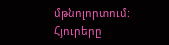մթնոլորտում: Հյուրերը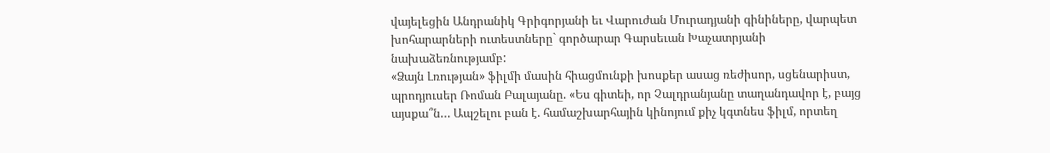վայելեցին Անդրանիկ Գրիգորյանի եւ Վարուժան Մուրադյանի գինիները, վարպետ խոհարարների ուտեստները` գործարար Գարսեւան Խաչատրյանի նախաձեռնությամբ:
«Ձայն Լռության» ֆիլմի մասին հիացմունքի խոսքեր ասաց ռեժիսոր, սցենարիստ, պրոդյուսեր Ռոման Բալայանը. «Ես գիտեի, որ Չալդրանյանը տաղանդավոր է, բայց այսքա՞ն… Ապշելու բան է. համաշխարհային կինոյում քիչ կգտնես ֆիլմ, որտեղ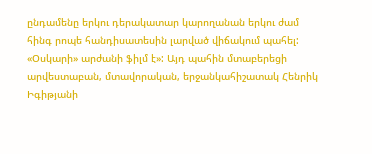ընդամենը երկու դերակատար կարողանան երկու ժամ հինգ րոպե հանդիսատեսին լարված վիճակում պահել: «Օսկարի» արժանի ֆիլմ է»: Այդ պահին մտաբերեցի արվեստաբան, մտավորական, երջանկահիշատակ Հենրիկ Իգիթյանի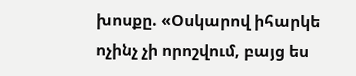խոսքը. «Օսկարով իհարկե ոչինչ չի որոշվում, բայց ես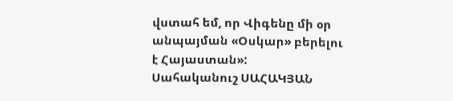վստահ եմ, որ Վիգենը մի օր անպայման «Օսկար» բերելու է Հայաստան»:
Սահականուշ ՍԱՀԱԿՅԱՆ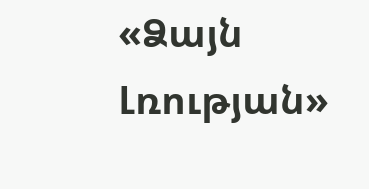«Ձայն Լռության»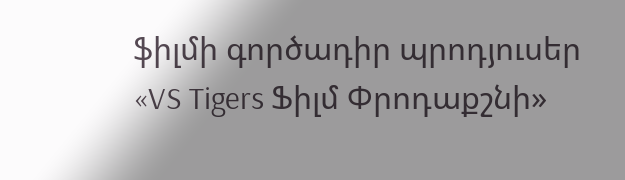ֆիլմի գործադիր պրոդյուսեր
«VS Tigers Ֆիլմ Փրոդաքշնի»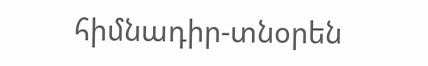հիմնադիր-տնօրեն